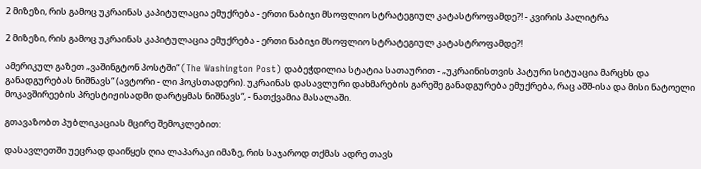2 მიზეზი, რის გამოც უკრაინას კაპიტულაცია ემუქრება - ერთი ნაბიჯი მსოფლიო სტრატეგიულ კატასტროფამდე?! - კვირის პალიტრა

2 მიზეზი, რის გამოც უკრაინას კაპიტულაცია ემუქრება - ერთი ნაბიჯი მსოფლიო სტრატეგიულ კატასტროფამდე?!

ამერიკულ გაზეთ „ვაშინგტონ პოსტში“ (The Washington Post) დაბეჭდილია სტატია სათაურით - „უკრაინისთვის პატური სიტუაცია მარცხს და განადგურებას ნიშნავს“ (ავტორი - ლი ჰოკსთადერი). უკრაინას დასავლური დახმარების გარეშე განადგურება ემუქრება, რაც აშშ-ისა და მისი ნატოელი მოკავშირეების პრესტიჟისადმი დარტყმას ნიშნავს“, - ნათქვამია მასალაში.

გთავაზობთ პუბლიკაციას მცირე შემოკლებით:

დასავლეთში უეცრად დაიწყეს ღია ლაპარაკი იმაზე, რის საჯაროდ თქმას ადრე თავს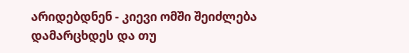არიდებდნენ - კიევი ომში შეიძლება დამარცხდეს და თუ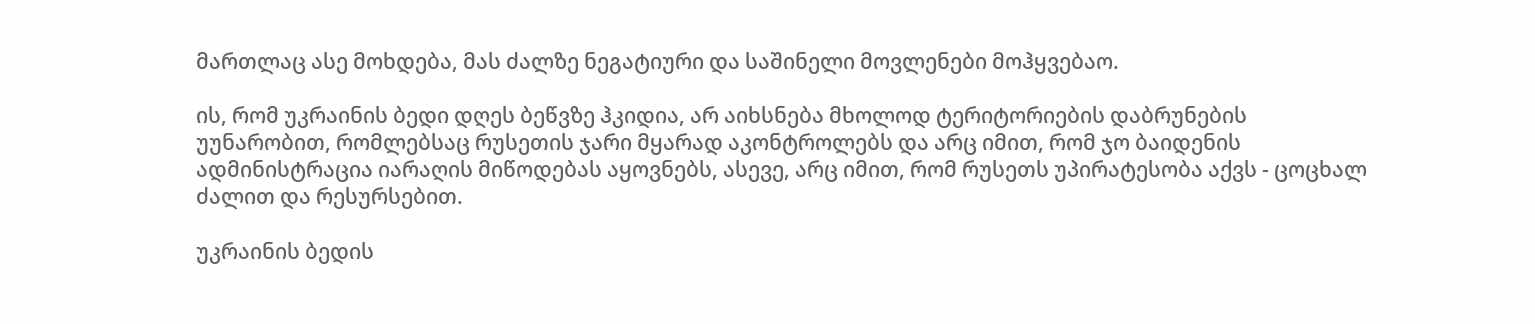მართლაც ასე მოხდება, მას ძალზე ნეგატიური და საშინელი მოვლენები მოჰყვებაო.

ის, რომ უკრაინის ბედი დღეს ბეწვზე ჰკიდია, არ აიხსნება მხოლოდ ტერიტორიების დაბრუნების უუნარობით, რომლებსაც რუსეთის ჯარი მყარად აკონტროლებს და არც იმით, რომ ჯო ბაიდენის ადმინისტრაცია იარაღის მიწოდებას აყოვნებს, ასევე, არც იმით, რომ რუსეთს უპირატესობა აქვს - ცოცხალ ძალით და რესურსებით.

უკრაინის ბედის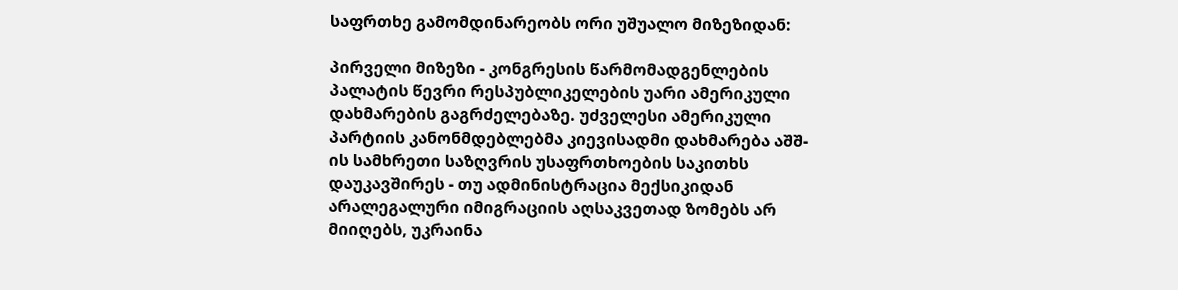საფრთხე გამომდინარეობს ორი უშუალო მიზეზიდან:

პირველი მიზეზი - კონგრესის წარმომადგენლების პალატის წევრი რესპუბლიკელების უარი ამერიკული დახმარების გაგრძელებაზე. უძველესი ამერიკული პარტიის კანონმდებლებმა კიევისადმი დახმარება აშშ-ის სამხრეთი საზღვრის უსაფრთხოების საკითხს დაუკავშირეს - თუ ადმინისტრაცია მექსიკიდან არალეგალური იმიგრაციის აღსაკვეთად ზომებს არ მიიღებს, უკრაინა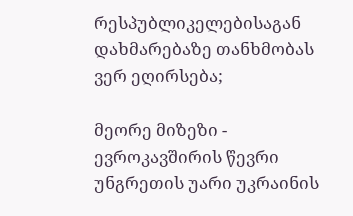რესპუბლიკელებისაგან დახმარებაზე თანხმობას ვერ ეღირსება;

მეორე მიზეზი - ევროკავშირის წევრი უნგრეთის უარი უკრაინის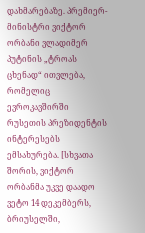დახმარებაზე. პრემიერ-მინისტრი ვიქტორ ორბანი ვლადიმერ პუტინის „ტროას ცხენად“ ითვლება, რომელიც ევროკავშირში რუსეთის პრეზიდენტის ინტერესებს ემსახურება. [სხვათა შორის, ვიქტორ ორბანმა უკვე დაადო ვეტო 14 დეკემბერს, ბრიუსელში,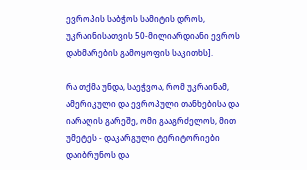ევროპის საბჭოს სამიტის დროს, უკრაინისათვის 50-მილიარდიანი ევროს დახმარების გამოყოფის საკითხს].

რა თქმა უნდა, საეჭვოა, რომ უკრაინამ, ამერიკული და ევროპული თანხებისა და იარაღის გარეშე, ომი გააგრძელოს, მით უმეტეს - დაკარგული ტერიტორიები დაიბრუნოს და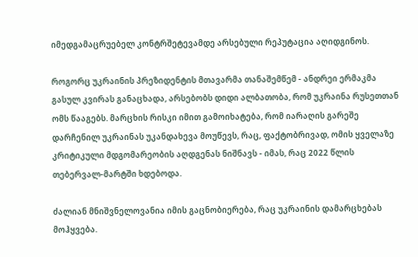იმედგამაცრუებელ კონტრშეტევამდე არსებული რეპუტაცია აღიდგინოს.

როგორც უკრაინის პრეზიდენტის მთავარმა თანაშემწემ - ანდრეი ერმაკმა გასულ კვირას განაცხადა, არსებობს დიდი ალბათობა, რომ უკრაინა რუსეთთან ომს წააგებს. მარცხის რისკი იმით გამოიხატება, რომ იარაღის გარეშე დარჩენილ უკრაინას უკანდახევა მოუწევს, რაც, ფაქტობრივად, ომის ყველაზე კრიტიკული მდგომარეობის აღდგენას ნიშნავს - იმას, რაც 2022 წლის თებერვალ-მარტში ხდებოდა.

ძალიან მნიშვნელოვანია იმის გაცნობიერება, რაც უკრაინის დამარცხებას მოჰყვება.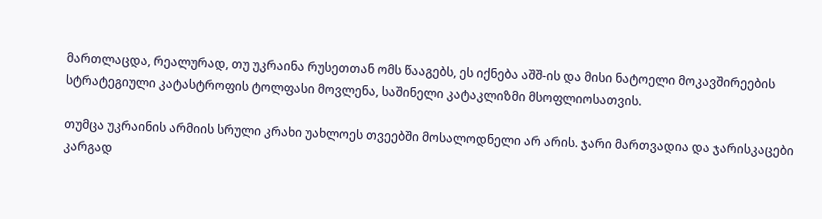მართლაცდა, რეალურად, თუ უკრაინა რუსეთთან ომს წააგებს, ეს იქნება აშშ-ის და მისი ნატოელი მოკავშირეების სტრატეგიული კატასტროფის ტოლფასი მოვლენა, საშინელი კატაკლიზმი მსოფლიოსათვის.

თუმცა უკრაინის არმიის სრული კრახი უახლოეს თვეებში მოსალოდნელი არ არის. ჯარი მართვადია და ჯარისკაცები კარგად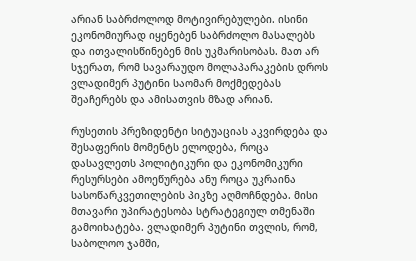არიან საბრძოლოდ მოტივირებულები. ისინი ეკონომიურად იყენებენ საბრძოლო მასალებს და ითვალისწინებენ მის უკმარისობას. მათ არ სჯერათ, რომ სავარაუდო მოლაპარაკების დროს ვლადიმერ პუტინი საომარ მოქმედებას შეაჩერებს და ამისათვის მზად არიან.

რუსეთის პრეზიდენტი სიტუაციას აკვირდება და შესაფერის მომენტს ელოდება, როცა დასავლეთს პოლიტიკური და ეკონომიკური რესურსები ამოეწურება ანუ როცა უკრაინა სასოწარკვეთილების პიკზე აღმოჩნდება. მისი მთავარი უპირატესობა სტრატეგიულ თმენაში გამოიხატება. ვლადიმერ პუტინი თვლის, რომ, საბოლოო ჯამში,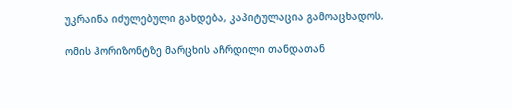უკრაინა იძულებული გახდება, კაპიტულაცია გამოაცხადოს.

ომის ჰორიზონტზე მარცხის აჩრდილი თანდათან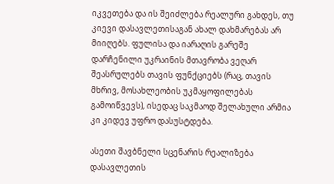იკვეთება და ის შეიძლება რეალური გახდეს, თუ კიევი დასავლეთისაგან ახალ დახმარებას არ მიიღებს. ფულისა და იარაღის გარეშე დარჩენილი უკრაინის მთავრობა ვეღარ შეასრულებს თავის ფუნქციებს (რაც, თავის მხრივ, მოსახლეობის უკმაყოფილებას გამოიწვევს), ისედაც საკმაოდ შელახული არმია კი კიდევ უფრო დასუსტდება.

ასეთი შავბნელი სცენარის რეალიზება დასავლეთის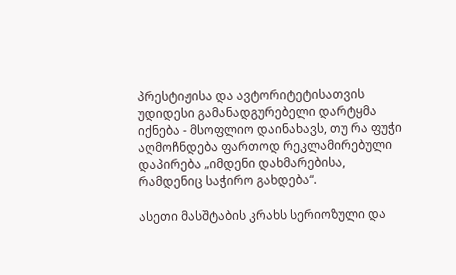პრესტიჟისა და ავტორიტეტისათვის უდიდესი გამანადგურებელი დარტყმა იქნება - მსოფლიო დაინახავს, თუ რა ფუჭი აღმოჩნდება ფართოდ რეკლამირებული დაპირება „იმდენი დახმარებისა, რამდენიც საჭირო გახდება“.

ასეთი მასშტაბის კრახს სერიოზული და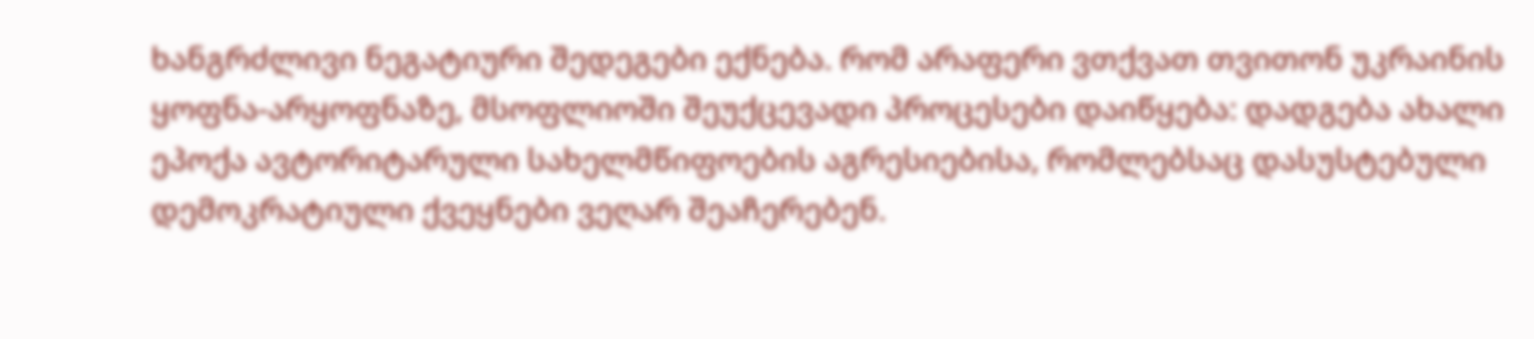ხანგრძლივი ნეგატიური შედეგები ექნება. რომ არაფერი ვთქვათ თვითონ უკრაინის ყოფნა-არყოფნაზე, მსოფლიოში შეუქცევადი პროცესები დაიწყება: დადგება ახალი ეპოქა ავტორიტარული სახელმწიფოების აგრესიებისა, რომლებსაც დასუსტებული დემოკრატიული ქვეყნები ვეღარ შეაჩერებენ.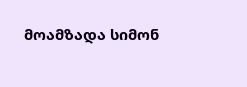მოამზადა სიმონ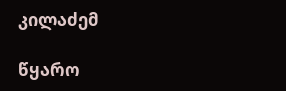კილაძემ

წყარო